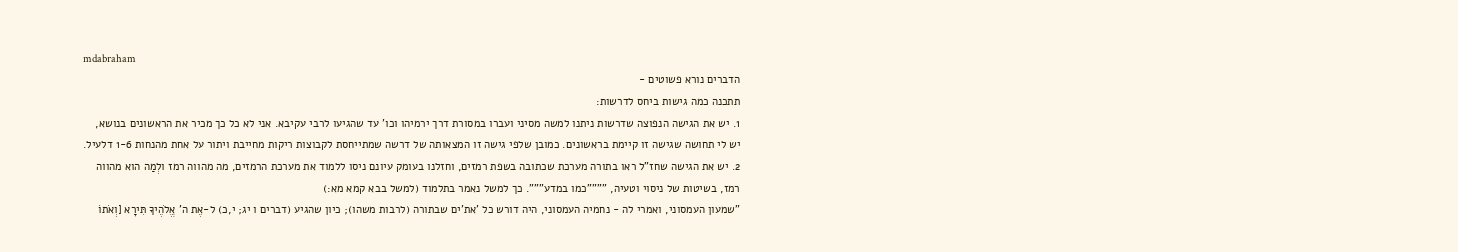mdabraham
הדברים נורא פשוטים -
תתכנה כמה גישות ביחס לדרשות:
1. יש את הגישה הנפוצה שדרשות ניתנו למשה מסיני ועברו במסורת דרך ירמיהו וכו' עד שהגיעו לרבי עקיבא. אני לא כל כך מכיר את הראשונים בנושא, יש לי תחושה שגישה זו קיימת בראשונים. כמובן שלפי גישה זו המצאותה של דרשה שמתייחסת לקבוצות ריקות מחייבת ויתור על אחת מהנחות 1-6 דלעיל.
2. יש את הגישה שחז"ל ראו בתורה מערכת שכתובה בשפת רמזים, וחזלנו בעומק עיונם ניסו ללמוד את מערכת הרמזים, מה מהווה רמז ולְמַה הוא מהווה רמז, בשיטות של ניסוי וטעיה, """"כמו במדע""". כך למשל נאמר בתלמוד (למשל בבא קמא מא:)
"שמעון העמסוני, ואמרי לה - נחמיה העמסוני, היה דורש כל 'את'ים שבתורה (לרבות משהו); כיון שהגיע (דברים ו יג; י,כ) ל-אֶת ה' אֱלֹהֶיךָ תִּירָא [וְאֹתוֹ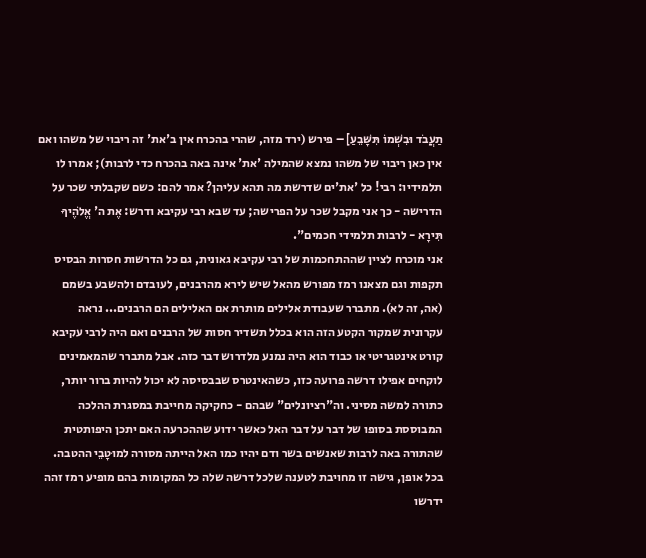תַעֲבֹד וּבִשְׁמוֹ תִּשָּׁבֵעַ] – פירש (ירד מזה, שהרי בהכרח אין ב'את' זה ריבוי של משהו ואם אין כאן ריבוי של משהו נמצא שהמילה 'את' אינה באה בהכרח כדי לרבות); אמרו לו תלמידיו: רבי! כל 'את'ים שדרשת מה תהא עליהן? אמר להם: כשם שקבלתי שכר על הדרישה - כך אני מקבל שכר על הפרישה; עד שבא רבי עקיבא ודרש: אֶת ה' אֱלֹהֶיךָ תִּירָא - לרבות תלמידי חכמים".
אני מוכרח לציין שההתחכמות של רבי עקיבא גאונית, גם כל הדרשות חסרות הבסיס תקפות וגם מצאנו רמז מפורש מהאל שיש לירא מהרבנים, לעובדם ולהשבע בשמם (אה, זה לא). מתברר שעבודת אלילים מותרת אם האלילים הם הרבנים... נראה עקרונית שמקור הקטע הזה הוא בכלל תשדיר חסות של הרבנים ואם היה לרבי עקיבא קורט אינטגריטי או כבוד הוא היה נמנע מלדרוש דבר כזה. אבל מתברר שהמאמינים לוקחים אפילו דרשה פרועה כזו, כשהאינטרס שבבסיסה לא יכול להיות ברור יותר, כתורה למשה מסיני. וה"רציונלים" שבהם - כחקיקה מחייבת במסגרת ההלכה המבוססת בסופו של דבר על דבר האל כאשר ידוע שההכרעה האם יתכן היפותטית שהתורה באה לרבות שאנשים בשר ודם יהיו כמו האל הייתה מסורה למוּטָבֵי ההטבה.
בכל אופן, גישה זו מחויבת לטענה שלכל דרשה שלה כל המקומות בהם מופיע רמז זהה ידרשו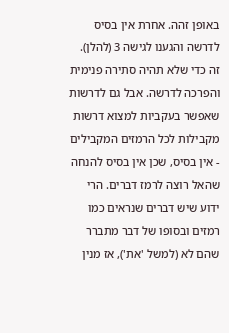באופן זהה. אחרת אין בסיס לדרשה והגענו לגישה 3 (להלן). זה כדי שלא תהיה סתירה פנימית והפרכה לדרשה. אבל גם לדרשות שאפשר בעקביות למצוא דרשות מקבילות לכל הרמזים המקבילים - אין בסיס, שכן אין בסיס להנחה שהאל רוצה לרמז דברים. הרי ידוע שיש דברים שנראים כמו רמזים ובסופו של דבר מתברר שהם לא (למשל 'את'), אז מנין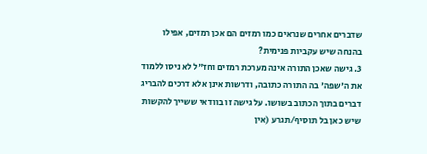שדברים אחרים שנראים כמו רמזים הם אכן רמזים, אפילו בהנחה שיש עקביות פנימית?
3. גישה שאכן התורה אינה מערכת רמזים וחז"ל לא ניסו ללמוד את ה'שפה' בה התורה כתובה, ודרשות אינן אלא דרכים להבריג דברים בתוך הכתוב בשושו. על גישה זו בוודאי ששייך להקשות שיש כאן בל תוסיף/תגרע (אין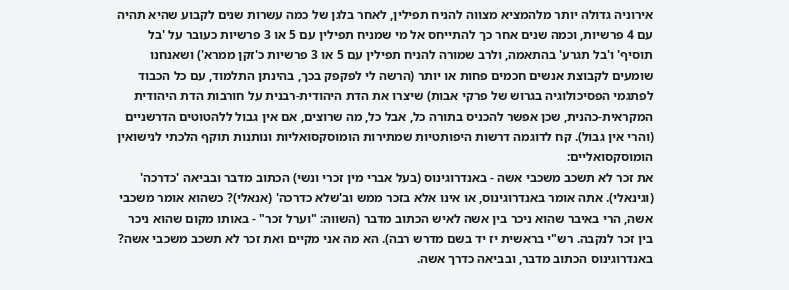אירוניה גדולה יותר מלהמציא מצווה להניח תפילין, לאחר בלגן של כמה עשרות שנים לקבוע שהיא תהיה עם 4 פרשיות, וכמה שנים אחר כך להתייחס אל מי שמניח תפילין עם 5 או 3 פרשיות כעובר על 'בל תוסיף' ו'בל תגרע' בהתאמה, ולרב שמורה להניח תפילין עם 5 או 3 פרשיות כ'זקן ממרא') ושאנחנו שומעים לקבוצת אנשים חכמים פחות או יותר (הרשה לי לפקפק בכך, בהינתן התלמוד, עם כל הכבוד לפתגמי הפסיכולוגיה בגרוש של פרקי אבות) שיצרו את הדת היהודית-רבנית על חורבות הדת היהודית המקראית-כהנית, שכן אפשר להכניס בתורה כל, אבל כל, מה שרוצים, אם אין גבול ללהטוטים הדרשניים (והרי אין גבול). קח לדוגמה דרשות היפותטיות שמתירות הומוסקסואליות ונותנות תוקף הלכתי לנישואין הומוסקסואליים:
את זכר לא תשכב משכבי אשה - באנדרוגינוס (בעל אברי מין זכרי ונשי) הכתוב מדבר ובביאה 'כדרכה' (וגינאלי). אתה אומר באנדרוגינוס, או אינו אלא בזכר ממש וב'שלא כדרכה' (אנאלי)? כשהוא אומר משכבי אשה, הרי באיבר שהוא ניכר בין אשה לאיש הכתוב מדבר (השווה: "וערל זכר" - באותו מקום שהוא ניכר בין זכר לנקבה. רש"י בראשית יז יד בשם מדרש רבה). הא מה אני מקיים ואת זכר לא תשכב משכבי אשה? באנדרוגינוס הכתוב מדבר, ובביאה כדרך אשה.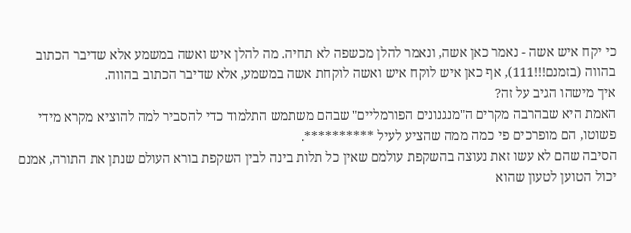כי יקח איש אשה - נאמר כאן אשה, ונאמר להלן מכשפה לא תחיה. מה להלן איש ואשה במשמע אלא שדיבר הכתוב בהווה (בזמנם!!!111), אף כאן איש לוקח איש ואשה לוקחת אשה במשמע, אלא שדיבר הכתוב בהווה.
איך מישהו הגיב על זה?
האמת היא שבהרבה מקרים ה"מנגנונים הפורמליים" שבהם משתמש התלמוד כדי להסביר למה להוציא מקרא מידי פשוטו, הם מופרכים פי כמה ממה שהציע לעיל **********.
הסיבה שהם לא עשו זאת נעוצה בהשקפת עולמם שאין כל תלות בינה לבין השקפת בורא העולם שנתן את התורה, אמנם יכול הטוען לטעון שהוא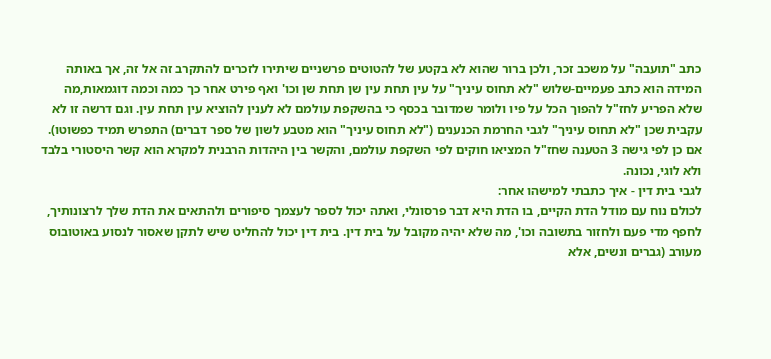כתב "תועבה" על משכב זכר, ולכן ברור שהוא לא בקטע של להטוטים פרשניים שיתירו לזכרים להתקרב זה אל זה, אך באותה המידה הוא כתב פעמיים-שלוש "לא תחוס עיניך" על עין תחת עין שן תחת שן וכו' ואף פירט אחר כך כמה וכמה דוגמאות,מה שלא הפריע לחז"ל להפוך הכל על פיו ולומר שמדובר בכסף כי בהשקפת עולמם לא לענין להוציא עין תחת עין. וגם דרשה זו לא עקבית שכן "לא תחוס עיניך" לגבי החרמת הכנענים ("לא תחוס עיניך" הוא מטבע לשון של ספר דברים) התפרש תמיד כפשוטו).
אם כן לפי גישה 3 הטענה שחז"ל המציאו חוקים לפי השקפת עולמם, והקשר בין היהדות הרבנית למקרא הוא קשר היסטורי בלבד ולא לוגי, נכונה.
לגבי בית דין - איך כתבתי למישהו אחר:
לכולם נוח עם מודל הדת הקיים, בו הדת היא דבר פרסונלי, ואתה יכול לספר לעצמך סיפורים ולהתאים את הדת שלך לרצונותיך, לחפף מדי פעם ולחזור בתשובה וכו', מה שלא יהיה מקובל על בית דין. בית דין יכול להחליט שיש לתקן שאסור לנסוע באוטובוס מעורב (גברים ונשים, אלא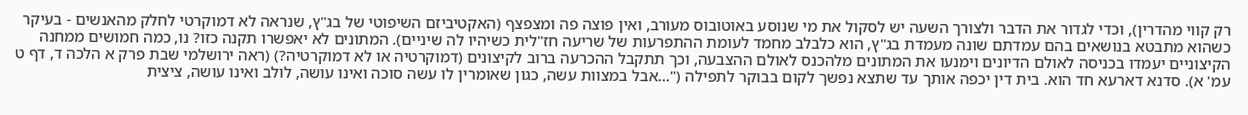רק קווי מהדרין), וכדי לגדור את הדבר ולצורך השעה יש לסקול את מי שנוסע באוטובוס מעורב, ואין פוצה פה ומצפצף (האקטיביזם השיפוטי של בג"ץ, שנראה לא דמוקרטי לחלק מהאנשים - בעיקר כשהוא מתבטא בנושאים בהם עמדתם שונה מעמדת בג"ץ, הוא כלבלב מחמד לעומת ההתפרעות של שריעה חז"לית כשיהיו לה שיניים). המתונים לא יאפשרו תקנה כזו? נו, כמה חמושים ממחנה הקיצוניים יעמדו בכניסה לאולם הדיונים וימנעו את המתונים מלהכנס לאולם ההצבעה, וכך תתקבל ההכרעה ברוב לקיצונים (דמוקרטיה או לא דמוקרטיה?) (ראה ירושלמי שבת פרק א הלכה ד, דף ט עמ' א). סדנא דארעא חד הוא. בית דין יכפה אותך עד שתצא נפשך לקום בבוקר לתפילה ("...אבל במצוות עשה, כגון שאומרין לו עשה סוכה ואינו עושה, לולב ואינו עושה, ציצית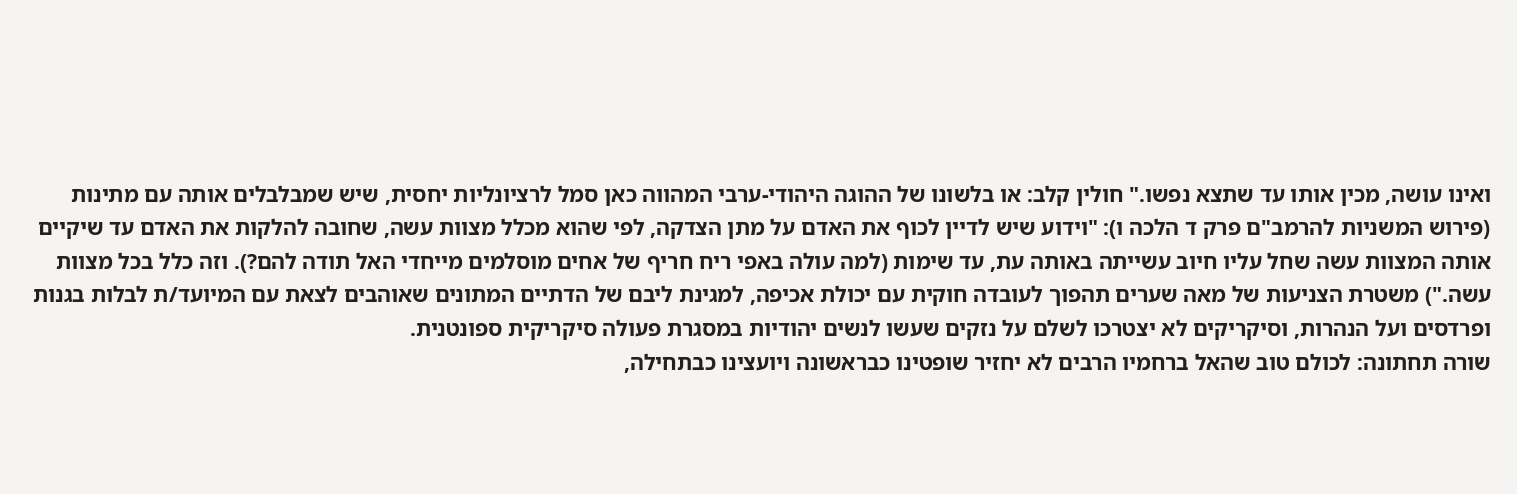ואינו עושה, מכין אותו עד שתצא נפשו." חולין קלב: או בלשונו של ההוגה היהודי-ערבי המהווה כאן סמל לרציונליות יחסית, שיש שמבלבלים אותה עם מתינות (פירוש המשניות להרמב"ם פרק ד הלכה ו): "וידוע שיש לדיין לכוף את האדם על מתן הצדקה, לפי שהוא מכלל מצוות עשה, שחובה להלקות את האדם עד שיקיים אותה המצוות עשה שחל עליו חיוב עשייתה באותה עת, עד שימות (למה עולה באפי ריח חריף של אחים מוסלמים מייחדי האל תודה להם?). וזה כלל בכל מצוות עשה.") משטרת הצניעות של מאה שערים תהפוך לעובדה חוקית עם יכולת אכיפה, למגינת ליבם של הדתיים המתונים שאוהבים לצאת עם המיועד/ת לבלות בגנות ופרדסים ועל הנהרות, וסיקריקים לא יצטרכו לשלם על נזקים שעשו לנשים יהודיות במסגרת פעולה סיקריקית ספונטנית.
שורה תחתונה: לכולם טוב שהאל ברחמיו הרבים לא יחזיר שופטינו כבראשונה ויועצינו כבתחילה,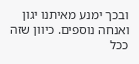ובכך ימנע מאיתנו יגון ואנחה נוספים. כיוון שזה ככל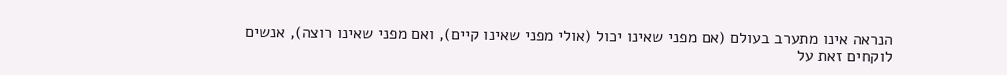הנראה אינו מתערב בעולם (אם מפני שאינו יכול (אולי מפני שאינו קיים), ואם מפני שאינו רוצה), אנשים לוקחים זאת על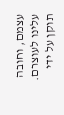עצמם, וחובה עלינו לעוצרם.
תוקן על ידי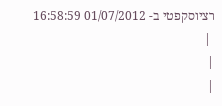רציוסקפטי ב- 01/07/2012 16:58:59
 |
|
|